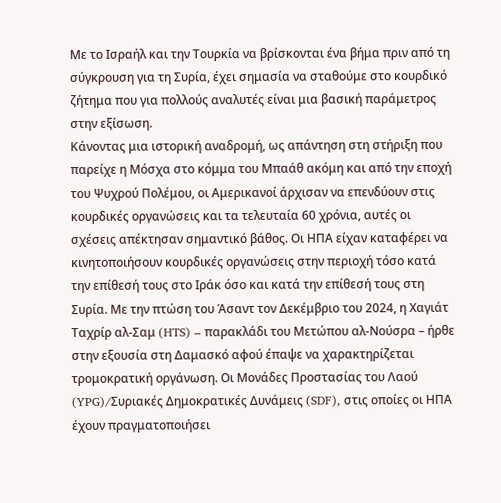Με το Ισραήλ και την Τουρκία να βρίσκονται ένα βήμα πριν από τη σύγκρουση για τη Συρία, έχει σημασία να σταθούμε στο κουρδικό ζήτημα που για πολλούς αναλυτές είναι μια βασική παράμετρος στην εξίσωση.
Κάνοντας μια ιστορική αναδρομή, ως απάντηση στη στήριξη που παρείχε η Μόσχα στο κόμμα του Μπαάθ ακόμη και από την εποχή του Ψυχρού Πολέμου, οι Αμερικανοί άρχισαν να επενδύουν στις κουρδικές οργανώσεις και τα τελευταία 60 χρόνια, αυτές οι σχέσεις απέκτησαν σημαντικό βάθος. Οι ΗΠΑ είχαν καταφέρει να κινητοποιήσουν κουρδικές οργανώσεις στην περιοχή τόσο κατά την επίθεσή τους στο Ιράκ όσο και κατά την επίθεσή τους στη Συρία. Με την πτώση του Άσαντ τον Δεκέμβριο του 2024, η Χαγιάτ Ταχρίρ αλ-Σαμ (HTS) – παρακλάδι του Μετώπου αλ-Νούσρα – ήρθε στην εξουσία στη Δαμασκό αφού έπαψε να χαρακτηρίζεται τρομοκρατική οργάνωση. Οι Μονάδες Προστασίας του Λαού (YPG)/Συριακές Δημοκρατικές Δυνάμεις (SDF), στις οποίες οι ΗΠΑ έχουν πραγματοποιήσει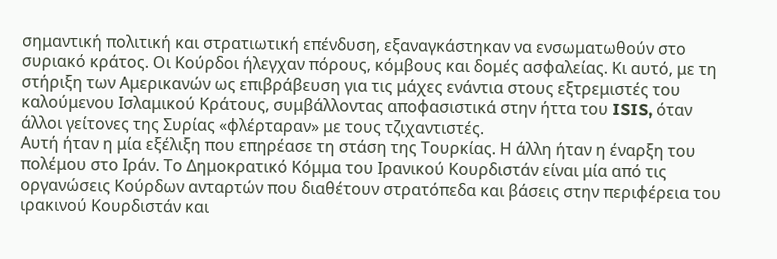σημαντική πολιτική και στρατιωτική επένδυση, εξαναγκάστηκαν να ενσωματωθούν στο συριακό κράτος. Οι Κούρδοι ήλεγχαν πόρους, κόμβους και δομές ασφαλείας. Κι αυτό, με τη στήριξη των Αμερικανών ως επιβράβευση για τις μάχες ενάντια στους εξτρεμιστές του καλούμενου Ισλαμικού Κράτους, συμβάλλοντας αποφασιστικά στην ήττα του ISIS, όταν άλλοι γείτονες της Συρίας «φλέρταραν» με τους τζιχαντιστές.
Αυτή ήταν η μία εξέλιξη που επηρέασε τη στάση της Τουρκίας. Η άλλη ήταν η έναρξη του πολέμου στο Ιράν. Το Δημοκρατικό Κόμμα του Ιρανικού Κουρδιστάν είναι μία από τις οργανώσεις Κούρδων ανταρτών που διαθέτουν στρατόπεδα και βάσεις στην περιφέρεια του ιρακινού Κουρδιστάν και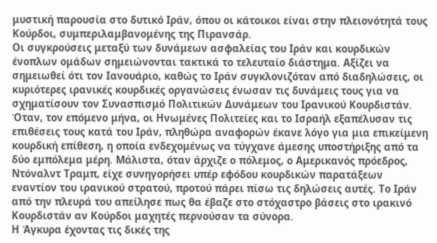μυστική παρουσία στο δυτικό Ιράν, όπου οι κάτοικοι είναι στην πλειονότητά τους Κούρδοι, συμπεριλαμβανομένης της Πιρανσάρ.
Οι συγκρούσεις μεταξύ των δυνάμεων ασφαλείας του Ιράν και κουρδικών ένοπλων ομάδων σημειώνονται τακτικά το τελευταίο διάστημα. Αξίζει να σημειωθεί ότι τον Ιανουάριο, καθώς το Ιράν συγκλονιζόταν από διαδηλώσεις, οι κυριότερες ιρανικές κουρδικές οργανώσεις ένωσαν τις δυνάμεις τους για να σχηματίσουν τον Συνασπισμό Πολιτικών Δυνάμεων του Ιρανικού Κουρδιστάν. Όταν, τον επόμενο μήνα, οι Ηνωμένες Πολιτείες και το Ισραήλ εξαπέλυσαν τις επιθέσεις τους κατά του Ιράν, πληθώρα αναφορών έκανε λόγο για μια επικείμενη κουρδική επίθεση, η οποία ενδεχομένως να τύγχανε άμεσης υποστήριξης από τα δύο εμπόλεμα μέρη. Μάλιστα, όταν άρχιζε ο πόλεμος, ο Αμερικανός πρόεδρος, Ντόναλντ Τραμπ, είχε συνηγορήσει υπέρ εφόδου κουρδικών παρατάξεων εναντίον του ιρανικού στρατού, προτού πάρει πίσω τις δηλώσεις αυτές. Το Ιράν από την πλευρά του απείλησε πως θα έβαζε στο στόχαστρο βάσεις στο ιρακινό Κουρδιστάν αν Κούρδοι μαχητές περνούσαν τα σύνορα.
Η Άγκυρα έχοντας τις δικές της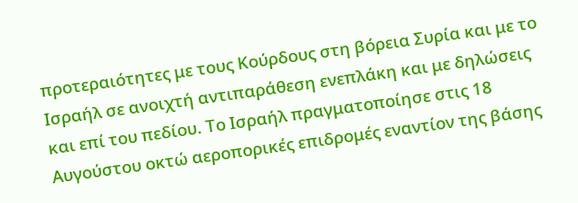προτεραιότητες με τους Κούρδους στη βόρεια Συρία και με το Ισραήλ σε ανοιχτή αντιπαράθεση ενεπλάκη και με δηλώσεις και επί του πεδίου. Το Ισραήλ πραγματοποίησε στις 18 Αυγούστου οκτώ αεροπορικές επιδρομές εναντίον της βάσης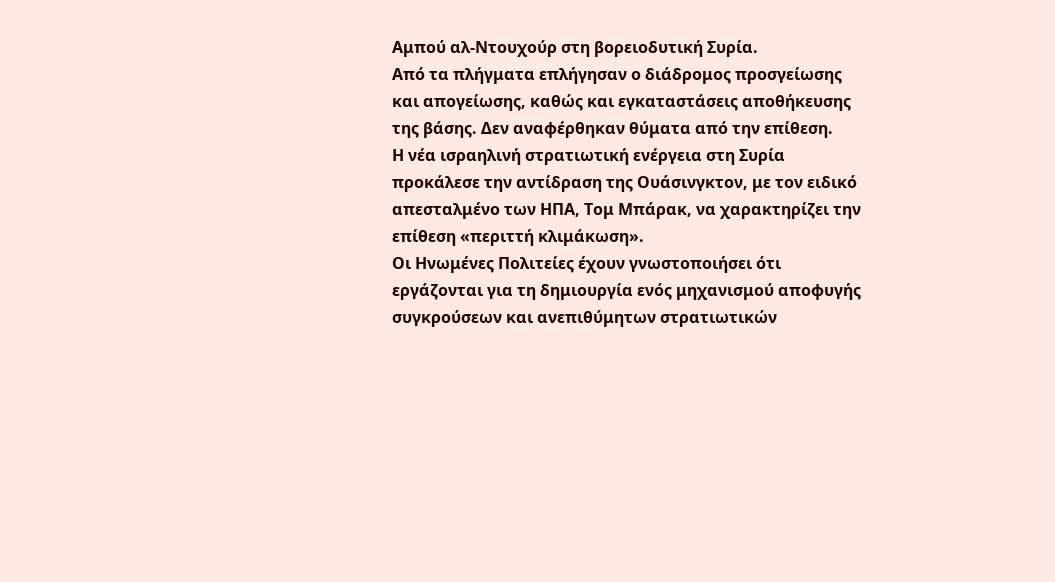Αμπού αλ-Ντουχούρ στη βορειοδυτική Συρία.
Από τα πλήγματα επλήγησαν ο διάδρομος προσγείωσης και απογείωσης, καθώς και εγκαταστάσεις αποθήκευσης της βάσης. Δεν αναφέρθηκαν θύματα από την επίθεση.
Η νέα ισραηλινή στρατιωτική ενέργεια στη Συρία προκάλεσε την αντίδραση της Ουάσινγκτον, με τον ειδικό απεσταλμένο των ΗΠΑ, Τομ Μπάρακ, να χαρακτηρίζει την επίθεση «περιττή κλιμάκωση».
Οι Ηνωμένες Πολιτείες έχουν γνωστοποιήσει ότι εργάζονται για τη δημιουργία ενός μηχανισμού αποφυγής συγκρούσεων και ανεπιθύμητων στρατιωτικών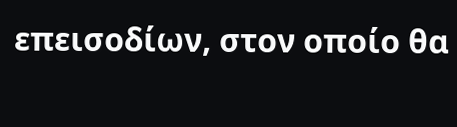επεισοδίων, στον οποίο θα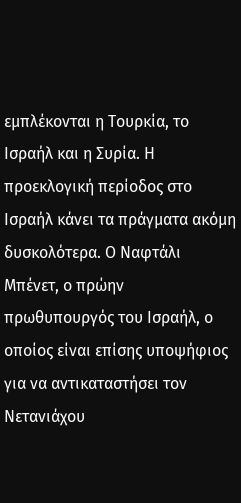εμπλέκονται η Τουρκία, το Ισραήλ και η Συρία. Η προεκλογική περίοδος στο Ισραήλ κάνει τα πράγματα ακόμη δυσκολότερα. Ο Ναφτάλι Μπένετ, ο πρώην πρωθυπουργός του Ισραήλ, ο οποίος είναι επίσης υποψήφιος για να αντικαταστήσει τον Νετανιάχου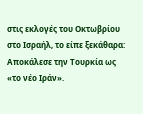στις εκλογές του Οκτωβρίου στο Ισραήλ, το είπε ξεκάθαρα: Αποκάλεσε την Τουρκία ως «το νέο Ιράν».